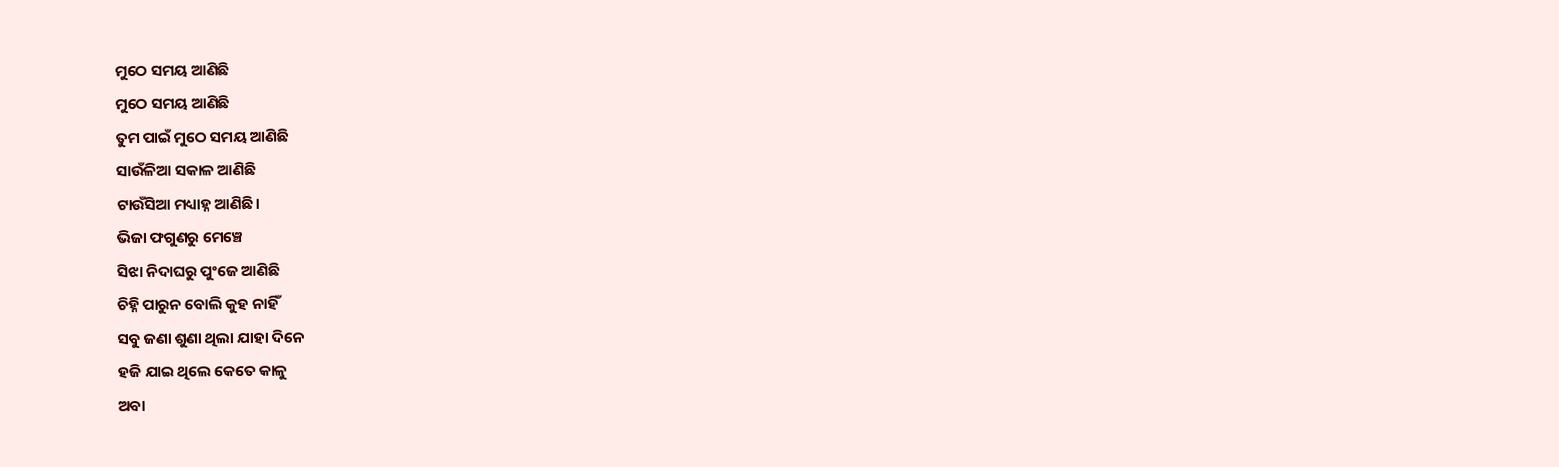ମୁଠେ ସମୟ ଆଣିଛି
ମୁଠେ ସମୟ ଆଣିଛି
ତୁମ ପାଇଁ ମୁଠେ ସମୟ ଆଣିଛି
ସାଉଁଳିଆ ସକାଳ ଆଣିଛି
ଟାଉଁସିଆ ମଧ୍ୟାହ୍ନ ଆଣିଛି।
ଭିଜା ଫଗୁଣରୁ ମେଞ୍ଚେ
ସିଝା ନିଦାଘରୁ ପୁଂଜେ ଆଣିଛି
ଚିହ୍ନି ପାରୁନ ବୋଲି କୁହ ନାହିଁ
ସବୁ ଜଣା ଶୁଣା ଥିଲା ଯାହା ଦିନେ
ହଜି ଯାଇ ଥିଲେ କେତେ କାଳୁ
ଅବା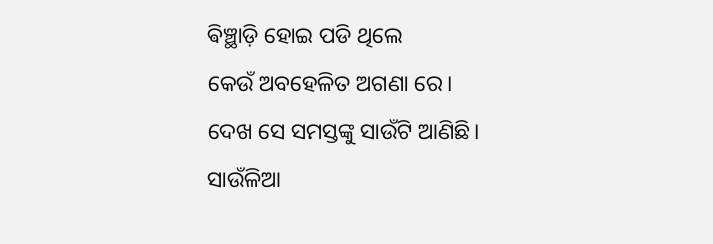ଵିଞ୍ଛାଡ଼ି ହୋଇ ପଡି ଥିଲେ
କେଉଁ ଅବହେଳିତ ଅଗଣା ରେ।
ଦେଖ ସେ ସମସ୍ତଙ୍କୁ ସାଉଁଟି ଆଣିଛି।
ସାଉଁଳିଆ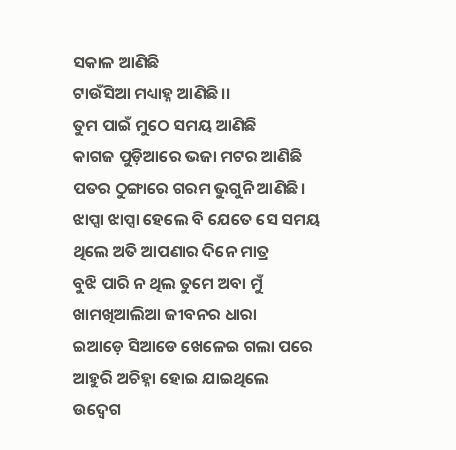ସକାଳ ଆଣିଛି
ଟାଉଁସିଆ ମଧ୍ୟାହ୍ନ ଆଣିଛି।।
ତୁମ ପାଇଁ ମୁଠେ ସମୟ ଆଣିଛି
କାଗଜ ପୁଡ଼ିଆରେ ଭଜା ମଟର ଆଣିଛି
ପତର ଠୁଙ୍ଗାରେ ଗରମ ଭୁଗୁନି ଆଣିଛି।
ଝାପ୍ସା ଝାପ୍ସା ହେଲେ ବି ଯେତେ ସେ ସମୟ
ଥିଲେ ଅତି ଆପଣାର ଦିନେ ମାତ୍ର
ବୁଝି ପାରି ନ ଥିଲ ତୁମେ ଅବା ମୁଁ
ଖାମଖିଆଲିଆ ଜୀବନର ଧାରା
ଇଆଡ଼େ ସିଆଡେ ଖେଳେଇ ଗଲା ପରେ
ଆହୁରି ଅଚିହ୍ନା ହୋଇ ଯାଇଥିଲେ
ଉଦ୍ବେଗ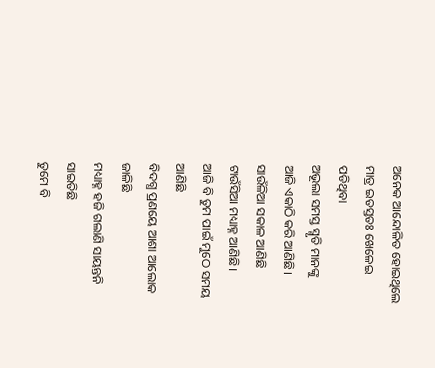ଅନେକ ଆନ୍ଦୋଳିତ ହୋଇଥିଲେ
ମାତ୍ର ଇତସ୍ତତଃ ଖେଳେଇ ପଡିଥିବା
ଅଭୂଲା ସମସ୍ତ ସ୍ମୃତି ମାନଙ୍କୁ
ଆଜି ଏକାଠି କରି ଆଣିଛି।
ସାଉଁଳିଆ ସକାଳ ଆଣିଛି
ଟାଉଁସିଆ ମଧ୍ୟାହ୍ନ ଆଣିଛି।
ଆଜି ବି ତୁମ ପାଇଁ ମୁଠେ ସମୟ ଆଣିଛି
ବିଦଗ୍ଧ ପ୍ରଣୟେ ଆଶା ଆଲୋକ ଜାଳିଛି
ମଧ୍ୟାହ୍ନ ହଜି ଗଲାଣି ସାୟନ୍ତନି ସାଇତିଛି
ତୁମେ ବି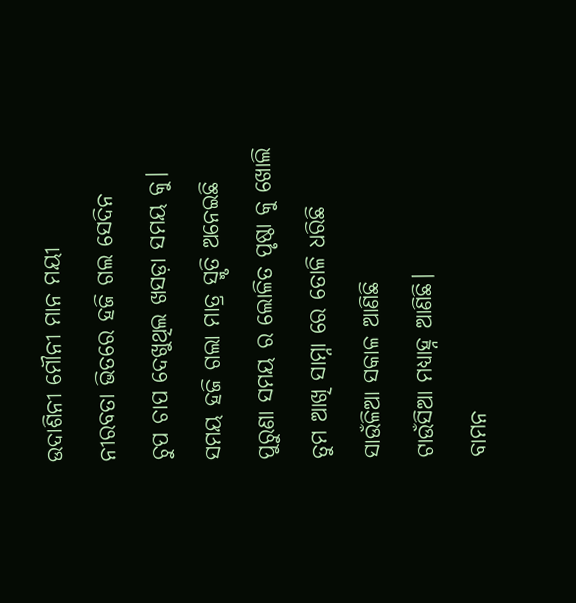ଉଦାଶିନୀ ମୌନୀ ମାନ ମୟୀ
ନୀରବତା ଭିତରେ ହଜି ଗଲ ସେଦିନ
ଚୁପ ଚାପ ଦେଖୁଥିଲ ଖସଡ଼ା ସମୟ କୁ।
ସମୟ ହଜି ଗଲା ମାତ୍ର ସ୍ମୃତି ଅନେଇଛି
ପୁରୁଣା ସମୟ ର ଲୋଳିତ ପୃଷ୍ଠା କୁ ଖୋଲି
ତୁମ ଆଖି ସାମ୍ନା ରେ ତୋଳି ଧରିଛି
ସାଉଁଳିଆ ସକାଳ ଆଣିଛି
ଟାଉଁସିଆ ମଧ୍ୟାହ୍ନ ଆଣିଛି।
ବାମନ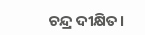ଚନ୍ଦ୍ର ଦୀକ୍ଷିତ।